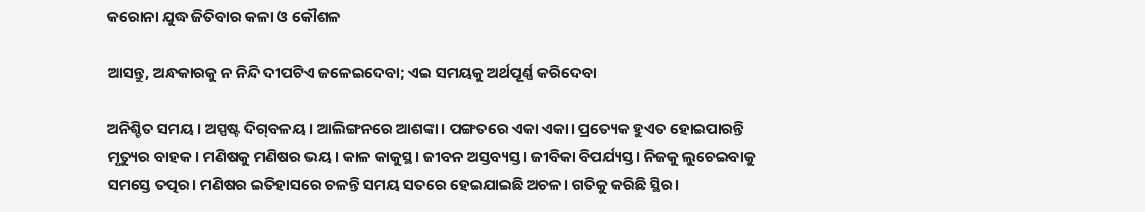କରୋନା ଯୁଦ୍ଧ ଜିତିବାର କଳା ଓ କୌଶଳ

ଆସନ୍ତୁ, ଅନ୍ଧକାରକୁ ନ ନିନ୍ଦି ଦୀପଟିଏ ଜଳେଇଦେବା; ଏଇ ସମୟକୁ ଅର୍ଥପୂର୍ଣ୍ଣ କରିଦେବା

ଅନିଶ୍ଚିତ ସମୟ। ଅସ୍ପଷ୍ଟ ଦିଗ୍‌ବଳୟ। ଆଲିଙ୍ଗନରେ ଆଶଙ୍କା। ପଙ୍ଗତରେ ଏକା ଏକା। ପ୍ରତ୍ୟେକ ହୁଏତ ହୋଇପାରନ୍ତି ମୃତ୍ୟୁର ବାହକ। ମଣିଷକୁ ମଣିଷର ଭୟ। କାଳ କାକୁସ୍ଥ। ଜୀବନ ଅସ୍ତବ୍ୟସ୍ତ। ଜୀବିକା ବିପର୍ଯ୍ୟସ୍ତ। ନିଜକୁ ଲୁଚେଇବାକୁ ସମସ୍ତେ ତତ୍ପର। ମଣିଷର ଇତିହାସରେ ଚଳନ୍ତି ସମୟ ସତରେ ହେଇଯାଇଛି ଅଚଳ। ଗତିକୁ କରିଛି ସ୍ଥିର।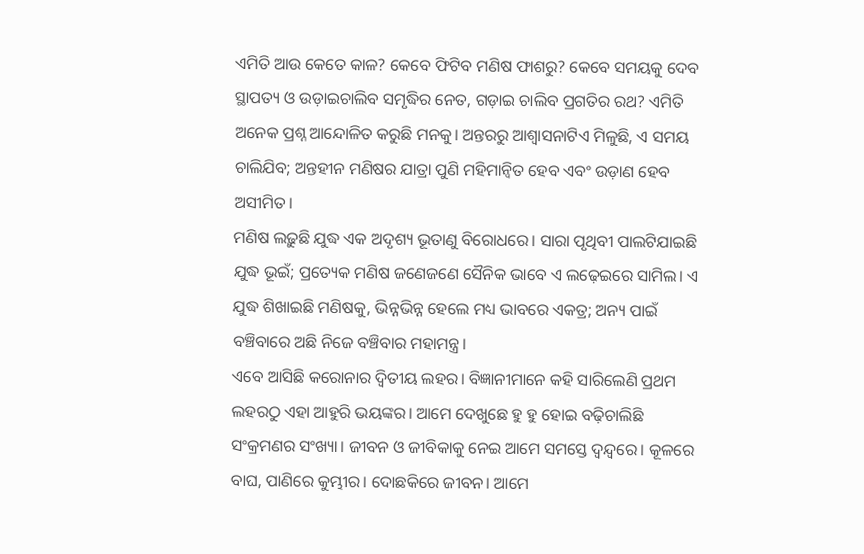ଏମିତି ଆଉ କେତେ କାଳ? କେବେ ଫିଟିବ ମଣିଷ ଫାଶରୁ? କେବେ ସମୟକୁ ଦେବ ସ୍ଥାପତ୍ୟ ଓ ଉଡ଼ାଇଚାଲିବ ସମୃଦ୍ଧିର ନେତ, ଗଡ଼ାଇ ଚାଲିବ ପ୍ରଗତିର ରଥ? ଏମିତି ଅନେକ ପ୍ରଶ୍ନ ଆନ୍ଦୋଳିତ କରୁଛି ମନକୁ। ଅନ୍ତରରୁ ଆଶ୍ୱାସନାଟିଏ ମିଳୁଛି, ଏ ସମୟ ଚାଲିଯିବ; ଅନ୍ତହୀନ ମଣିଷର ଯାତ୍ରା ପୁଣି ମହିମାନ୍ୱିତ ହେବ ଏବଂ ଉଡ଼ାଣ ହେବ ଅସୀମିତ।
ମଣିଷ ଲଢ଼ୁଛି ଯୁଦ୍ଧ ଏକ ଅଦୃଶ୍ୟ ଭୂତାଣୁ ବିରୋଧରେ। ସାରା ପୃଥିବୀ ପାଲଟିଯାଇଛି ଯୁଦ୍ଧ ଭୂଇଁ; ପ୍ରତ୍ୟେକ ମଣିଷ ଜଣେଜଣେ ସୈନିକ ଭାବେ ଏ ଲଢ଼େଇରେ ସାମିଲ। ଏ ଯୁଦ୍ଧ ଶିଖାଇଛି ମଣିଷକୁ, ଭିନ୍ନଭିନ୍ନ ହେଲେ ମଧ୍ୟ ଭାବରେ ଏକତ୍ର; ଅନ୍ୟ ପାଇଁ ବଞ୍ଚିବାରେ ଅଛି ନିଜେ ବଞ୍ଚିବାର ମହାମନ୍ତ୍ର।
ଏବେ ଆସିଛି କରୋନାର ଦ୍ୱିତୀୟ ଲହର। ବିଜ୍ଞାନୀମାନେ କହି ସାରିଲେଣି ପ୍ରଥମ ଲହରଠୁ ଏହା ଆହୁରି ଭୟଙ୍କର। ଆମେ ଦେଖୁଛେ ହୁ ହୁ ହୋଇ ବଢ଼ିଚାଲିଛି ସଂକ୍ରମଣର ସଂଖ୍ୟା। ଜୀବନ ଓ ଜୀବିକାକୁ ନେଇ ଆମେ ସମସ୍ତେ ଦ୍ବନ୍ଦ୍ବରେ। କୂଳରେ ବାଘ, ପାଣିରେ କୁମ୍ଭୀର। ଦୋଛକିରେ ଜୀବନ। ଆମେ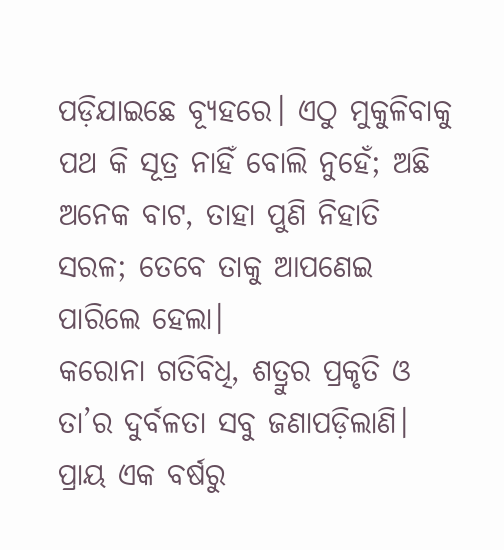ପଡ଼ିଯାଇଛେ ବ୍ୟୂହରେ। ଏଠୁ ମୁକୁଳିବାକୁ ପଥ କି ସୂତ୍ର ନାହିଁ ବୋଲି ନୁହେଁ; ଅଛି ଅନେକ ବାଟ, ତାହା ପୁଣି ନିହାତି ସରଳ; ତେବେ ତାକୁ ଆପଣେଇ ପାରିଲେ ହେଲା।
କରୋନା ଗତିବିଧି, ଶତ୍ରୁର ପ୍ରକୃତି ଓ ତା’ର ଦୁର୍ବଳତା ସବୁ ଜଣାପଡ଼ିଲାଣି। ପ୍ରାୟ ଏକ ବର୍ଷରୁ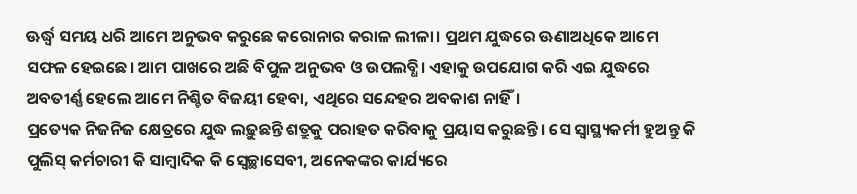ଊର୍ଦ୍ଧ୍ବ ସମୟ ଧରି ଆମେ ଅନୁଭବ କରୁଛେ କରୋନାର କରାଳ ଲୀଳା। ପ୍ରଥମ ଯୁଦ୍ଧରେ ଊଣାଅଧିକେ ଆମେ ସଫଳ ହେଇଛେ। ଆମ ପାଖରେ ଅଛି ବିପୁଳ ଅନୁଭବ ଓ ଉପଲବ୍ଧି। ଏହାକୁ ଉପଯୋଗ କରି ଏଇ ଯୁଦ୍ଧରେ ଅବତୀର୍ଣ୍ଣ ହେଲେ ଆମେ ନିଶ୍ଚିତ ବିଜୟୀ ହେବା, ଏଥିରେ ସନ୍ଦେହର ଅବକାଶ ନାହିଁ।
ପ୍ରତ୍ୟେକ ନିଜନିଜ କ୍ଷେତ୍ରରେ ଯୁଦ୍ଧ ଲଢ଼ୁଛନ୍ତି ଶତ୍ରୁକୁ ପରାହତ କରିବାକୁ ପ୍ରୟାସ କରୁଛନ୍ତି। ସେ ସ୍ୱାସ୍ଥ୍ୟକର୍ମୀ ହୁଅନ୍ତୁ କି ପୁଲିସ୍‍ କର୍ମଚାରୀ କି ସାମ୍ବାଦିକ କି ସ୍ୱେଚ୍ଛାସେବୀ, ଅନେକଙ୍କର କାର୍ଯ୍ୟରେ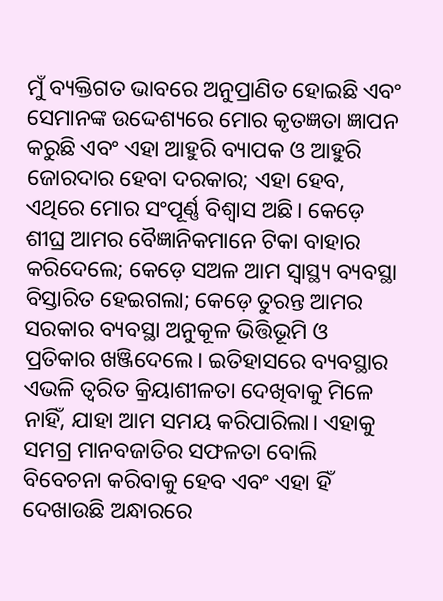ମୁଁ ବ୍ୟକ୍ତିଗତ ଭାବରେ ଅନୁପ୍ରାଣିତ ହୋଇଛି ଏବଂ ସେମାନଙ୍କ ଉଦ୍ଦେଶ୍ୟରେ ମୋର କୃତଜ୍ଞତା ଜ୍ଞାପନ କରୁଛି ଏବଂ ଏହା ଆହୁରି ବ୍ୟାପକ ଓ ଆହୁରି ଜୋରଦାର ହେବା ଦରକାର; ଏହା ହେବ, ଏଥିରେ ମୋର ସଂପୂର୍ଣ୍ଣ ବିଶ୍ୱାସ ଅଛି। କେଡ଼େ ଶୀଘ୍ର ଆମର ବୈଜ୍ଞାନିକମାନେ ଟିକା ବାହାର କରିଦେଲେ; କେଡ଼େ ସଅଳ ଆମ ସ୍ୱାସ୍ଥ୍ୟ ବ୍ୟବସ୍ଥା ବିସ୍ତାରିତ ହେଇଗଲା; କେଡ଼େ ତୁରନ୍ତ ଆମର ସରକାର ବ୍ୟବସ୍ଥା ଅନୁକୂଳ ଭିତ୍ତିଭୂମି ଓ ପ୍ରତିକାର ଖଞ୍ଜିଦେଲେ। ଇତିହାସରେ ବ୍ୟବସ୍ଥାର ଏଭଳି ତ୍ୱରିତ କ୍ରିୟାଶୀଳତା ଦେଖିବାକୁ ମିଳେ ନାହିଁ, ଯାହା ଆମ ସମୟ କରିପାରିଲା। ଏହାକୁ ସମଗ୍ର ମାନବଜାତିର ସଫଳତା ବୋଲି ବିବେଚନା କରିବାକୁ ହେବ ଏବଂ ଏହା ହିଁ ଦେଖାଉଛି ଅନ୍ଧାରରେ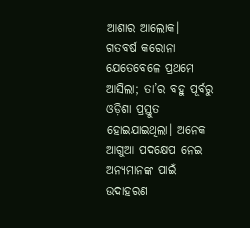ଆଶାର ଆଲୋକ।
ଗତବର୍ଷ କରୋନା ଯେତେବେଳେ ପ୍ରଥମେ ଆସିଲା; ତା’ର ବହୁ ପୂର୍ବରୁ ଓଡ଼ିଶା ପ୍ରସ୍ତୁତ ହୋଇଯାଇଥିଲା। ଅନେକ ଆଗୁଆ ପଦକ୍ଷେପ ନେଇ ଅନ୍ୟମାନଙ୍କ ପାଇଁ ଉଦାହରଣ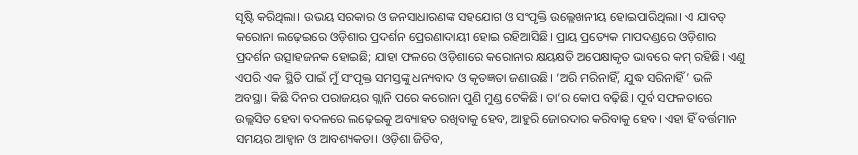ସୃଷ୍ଟି କରିଥିଲା। ଉଭୟ ସରକାର ଓ ଜନସାଧାରଣଙ୍କ ସହଯୋଗ ଓ ସଂପୃକ୍ତି ଉଲ୍ଲେଖନୀୟ ହୋଇପାରିଥିଲା। ଏ ଯାବତ୍‍ କରୋନା ଲଢ଼େଇରେ ଓଡ଼ିଶାର ପ୍ରଦର୍ଶନ ପ୍ରେରଣାଦାୟୀ ହୋଇ ରହିଆସିଛି। ପ୍ରାୟ ପ୍ରତ୍ୟେକ ମାପଦଣ୍ଡରେ ଓଡ଼ିଶାର ପ୍ରଦର୍ଶନ ଉତ୍ସାହଜନକ ହୋଇଛି; ଯାହା ଫଳରେ ଓଡ଼ିଶାରେ କରୋନାର କ୍ଷୟକ୍ଷତି ଅପେକ୍ଷାକୃତ ଭାବରେ କମ୍‍ ରହିଛି। ଏଣୁ ଏପରି ଏକ ସ୍ଥିତି ପାଇଁ ମୁଁ ସଂପୃକ୍ତ ସମସ୍ତଙ୍କୁ ଧନ୍ୟବାଦ ଓ କୃତଜ୍ଞତା ଜଣାଉଛି। ‘ଅରି ମରିନାହିଁ, ଯୁଦ୍ଧ ସରିନାହିଁ’ ଭଳି ଅବସ୍ଥା। କିଛି ଦିନର ପରାଜୟର ଗ୍ଲାନି ପରେ କରୋନା ପୁଣି ମୁଣ୍ଡ ଟେକିଛି। ତା’ର କୋପ ବଢ଼ିଛି। ପୂର୍ବ ସଫଳତାରେ ଉଲ୍ଲସିତ ହେବା ବଦଳରେ ଲଢ଼େଇକୁ ଅବ୍ୟାହତ ରଖିବାକୁ ହେବ, ଆହୁରି ଜୋରଦାର କରିବାକୁ ହେବ। ଏହା ହିଁ ବର୍ତ୍ତମାନ ସମୟର ଆହ୍ୱାନ ଓ ଆବଶ୍ୟକତା। ଓଡ଼ିଶା ଜିତିବ,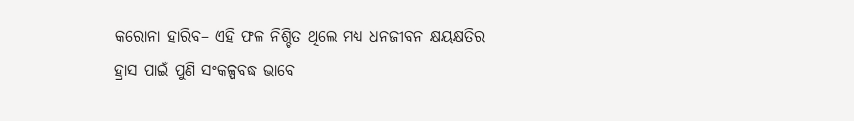କରୋନା ହାରିବ– ଏହି ଫଳ ନିଶ୍ଚିତ ଥିଲେ ମଧ୍ୟ ଧନଜୀବନ କ୍ଷୟକ୍ଷତିର ହ୍ରାସ ପାଇଁ ପୁଣି ସଂକଳ୍ପବଦ୍ଧ ଭାବେ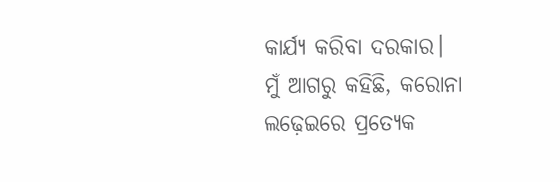କାର୍ଯ୍ୟ କରିବା ଦରକାର।
ମୁଁ ଆଗରୁ କହିଛି, କରୋନା ଲଢ଼େଇରେ ପ୍ରତ୍ୟେକ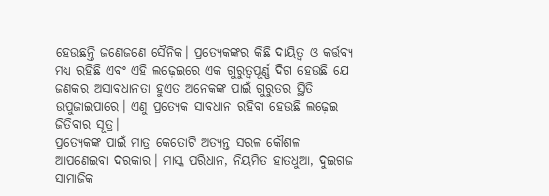ହେଉଛନ୍ତି ଜଣେଜଣେ ସୈନିକ। ପ୍ରତ୍ୟେକଙ୍କର କିଛି ଦାୟିତ୍ୱ ଓ କର୍ତ୍ତବ୍ୟ ମଧ୍ୟ ରହିଛି ଏବଂ ଏହି ଲଢ଼େଇରେ ଏକ ଗୁରୁତ୍ୱପୂର୍ଣ୍ଣ ଦିଗ ହେଉଛି ଯେ ଜଣକର ଅସାବଧାନତା ହୁଏତ ଅନେକଙ୍କ ପାଇଁ ଗୁରୁତର ସ୍ଥିତି ଉପୁଜାଇପାରେ। ଏଣୁ ପ୍ରତ୍ୟେକ ସାବଧାନ ରହିବା ହେଉଛି ଲଢ଼େଇ ଜିତିବାର ସୂତ୍ର।
ପ୍ରତ୍ୟେକଙ୍କ ପାଇଁ ମାତ୍ର କେତୋଟି ଅତ୍ୟନ୍ତ ସରଳ କୌଶଳ ଆପଣେଇବା ଦରକାର। ମାସ୍କ ପରିଧାନ, ନିୟମିତ ହାତଧୁଆ, ଦୁଇଗଜ ସାମାଜିକ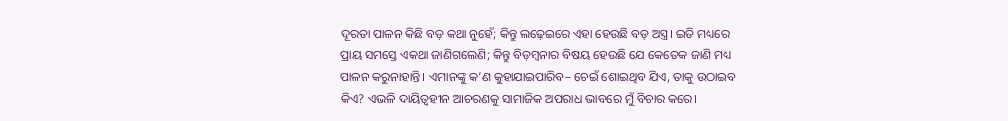ଦୂରତା ପାଳନ କିଛି ବଡ଼ କଥା ନୁହେଁ; କିନ୍ତୁ ଲଢ଼େଇରେ ଏହା ହେଉଛି ବଡ଼ ଅସ୍ତ୍ର। ଇତି ମଧ୍ୟରେ ପ୍ରାୟ ସମସ୍ତେ ଏକଥା ଜାଣିଗଲେଣି; କିନ୍ତୁ ବିଡ଼ମ୍ବନାର ବିଷୟ ହେଉଛି ଯେ କେତେକ ଜାଣି ମଧ୍ୟ ପାଳନ କରୁନାହାନ୍ତି। ଏମାନଙ୍କୁ କ’ଣ କୁହାଯାଇପାରିବ– ଚେଇଁ ଶୋଇଥିବ ଯିଏ, ତାକୁ ଉଠାଇବ କିଏ? ଏଭଳି ଦାୟିତ୍ୱହୀନ ଆଚରଣକୁ ସାମାଜିକ ଅପରାଧ ଭାବରେ ମୁଁ ବିଚାର କରେ।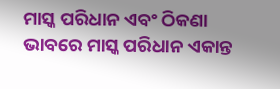ମାସ୍କ ପରିଧାନ ଏବଂ ଠିକଣା ଭାବରେ ମାସ୍କ ପରିଧାନ ଏକାନ୍ତ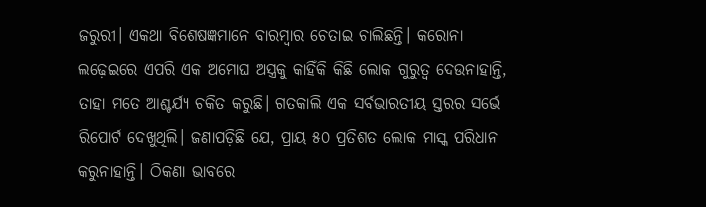ଜରୁରୀ। ଏକଥା ବିଶେଷଜ୍ଞମାନେ ବାରମ୍ବାର ଚେତାଇ ଚାଲିଛନ୍ତି। କରୋନା ଲଢ଼େଇରେ ଏପରି ଏକ ଅମୋଘ ଅସ୍ତ୍ରକୁ କାହିଁକି କିଛି ଲୋକ ଗୁରୁତ୍ୱ ଦେଉନାହାନ୍ତି, ତାହା ମତେ ଆଶ୍ଚର୍ଯ୍ୟ ଚକିତ କରୁଛି। ଗତକାଲି ଏକ ସର୍ବଭାରତୀୟ ସ୍ତରର ସର୍ଭେ ରିପୋର୍ଟ ଦେଖୁଥିଲି। ଜଣାପଡ଼ିଛି ଯେ, ପ୍ରାୟ ୫୦ ପ୍ରତିଶତ ଲୋକ ମାସ୍କ ପରିଧାନ କରୁନାହାନ୍ତି। ଠିକଣା ଭାବରେ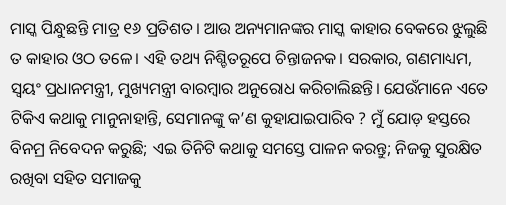ମାସ୍କ ପିନ୍ଧୁଛନ୍ତି ମାତ୍ର ୧୬ ପ୍ରତିଶତ। ଆଉ ଅନ୍ୟମାନଙ୍କର ମାସ୍କ କାହାର ବେକରେ ଝୁଲୁଛି ତ କାହାର ଓଠ ତଳେ। ଏହି ତଥ୍ୟ ନିଶ୍ଚିତରୂପେ ଚିନ୍ତାଜନକ। ସରକାର, ଗଣମାଧ୍ୟମ, ସ୍ୱୟଂ ପ୍ରଧାନମନ୍ତ୍ରୀ, ମୁଖ୍ୟମନ୍ତ୍ରୀ ବାରମ୍ବାର ଅନୁରୋଧ କରିଚାଲିଛନ୍ତି। ଯେଉଁମାନେ ଏତେ ଟିକିଏ କଥାକୁ ମାନୁନାହାନ୍ତି, ସେମାନଙ୍କୁ କ’ଣ କୁହାଯାଇପାରିବ ? ମୁଁ ଯୋଡ଼ ହସ୍ତରେ ବିନମ୍ର ନିବେଦନ କରୁଛି; ଏଇ ତିନିଟି କଥାକୁ ସମସ୍ତେ ପାଳନ କରନ୍ତୁ; ନିଜକୁ ସୁରକ୍ଷିତ ରଖିବା ସହିତ ସମାଜକୁ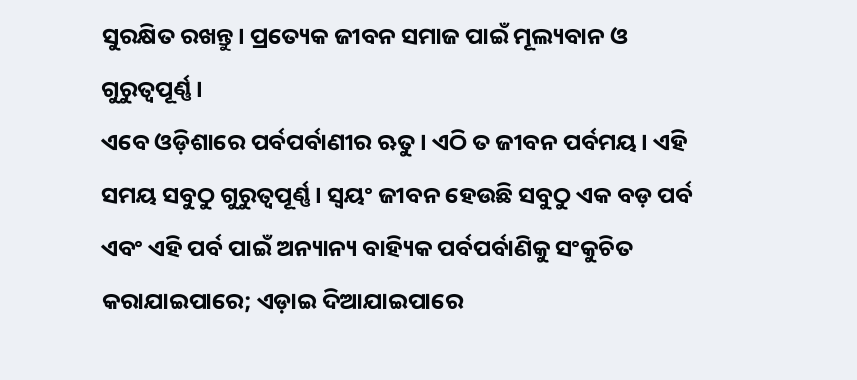ସୁରକ୍ଷିତ ରଖନ୍ତୁ। ପ୍ରତ୍ୟେକ ଜୀବନ ସମାଜ ପାଇଁ ମୂଲ୍ୟବାନ ଓ ଗୁରୁତ୍ୱପୂର୍ଣ୍ଣ।
ଏବେ ଓଡ଼ିଶାରେ ପର୍ବପର୍ବାଣୀର ଋତୁ। ଏଠି ତ ଜୀବନ ପର୍ବମୟ। ଏହି ସମୟ ସବୁଠୁ ଗୁରୁତ୍ୱପୂର୍ଣ୍ଣ। ସ୍ୱୟଂ ଜୀବନ ହେଉଛି ସବୁଠୁ ଏକ ବଡ଼ ପର୍ବ ଏବଂ ଏହି ପର୍ବ ପାଇଁ ଅନ୍ୟାନ୍ୟ ବାହ୍ୟିକ ପର୍ବପର୍ବାଣିକୁ ସଂକୁଚିତ କରାଯାଇପାରେ; ଏଡ଼ାଇ ଦିଆଯାଇପାରେ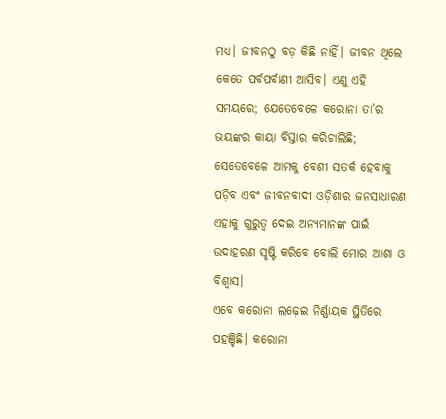ମଧ୍ୟ। ଜୀବନଠୁ ବଡ଼ କିଛି ନାହିଁ। ଜୀବନ ଥିଲେ କେତେ ପର୍ବପର୍ବାଣୀ ଆସିବ। ଏଣୁ ଏହି ସମୟରେ; ଯେତେବେଳେ କରୋନା ତା’ର ଭୟଙ୍କର କାୟା ବିସ୍ତାର କରିଚାଲିଛି; ସେତେବେଳେ ଆମକୁ ବେଶୀ ସତର୍କ ହେବାକୁ ପଡ଼ିବ ଏବଂ ଜୀବନବାଦୀ ଓଡ଼ିଶାର ଜନସାଧାରଣ ଏହାକୁ ଗୁରୁତ୍ୱ ଦେଇ ଅନ୍ୟମାନଙ୍କ ପାଇଁ ଉଦାହରଣ ସୃଷ୍ଟି କରିବେ ବୋଲି ମୋର ଆଶା ଓ ବିଶ୍ୱାସ।
ଏବେ କରୋନା ଲଢ଼େଇ ନିର୍ଣ୍ଣାୟକ ସ୍ଥିତିରେ ପହଞ୍ଚିଛି। କରୋନା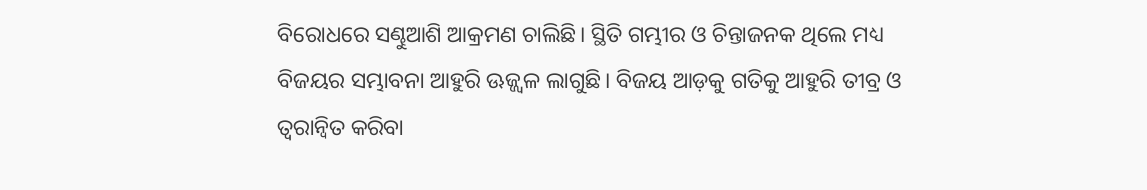ବିରୋଧରେ ସଣ୍ଢୁଆଶି ଆକ୍ରମଣ ଚାଲିଛି। ସ୍ଥିତି ଗମ୍ଭୀର ଓ ଚିନ୍ତାଜନକ ଥିଲେ ମଧ୍ୟ ବିଜୟର ସମ୍ଭାବନା ଆହୁରି ଊଜ୍ଜ୍ୱଳ ଲାଗୁଛି। ବିଜୟ ଆଡ଼କୁ ଗତିକୁ ଆହୁରି ତୀବ୍ର ଓ ତ୍ୱରାନ୍ୱିତ କରିବା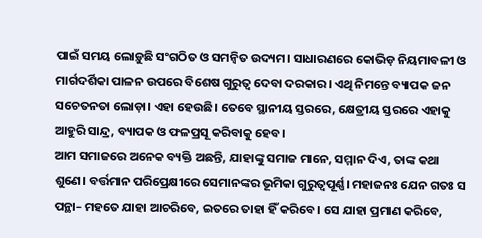ପାଇଁ ସମୟ ଲୋଡ଼ୁଛି ସଂଗଠିତ ଓ ସମନ୍ୱିତ ଉଦ୍ୟମ। ସାଧାରଣରେ କୋଭିଡ଼ ନିୟମାବଳୀ ଓ ମାର୍ଗଦର୍ଶିକା ପାଳନ ଉପରେ ବିଶେଷ ଗୁରୁତ୍ୱ ଦେବା ଦରକାର। ଏଥି ନିମନ୍ତେ ବ୍ୟାପକ ଜନ ସଚେତନତା ଲୋଡ଼ା। ଏହା ହେଉଛି। ତେବେ ସ୍ଥାନୀୟ ସ୍ତରରେ, କ୍ଷେତ୍ରୀୟ ସ୍ତରରେ ଏହାକୁ ଆହୁରି ସାନ୍ଦ୍ର, ବ୍ୟାପକ ଓ ଫଳପ୍ରସୂ କରିବାକୁ ହେବ।
ଆମ ସମାଜରେ ଅନେକ ବ୍ୟକ୍ତି ଅଛନ୍ତି, ଯାହାଙ୍କୁ ସମାଜ ମାନେ, ସମ୍ମାନ ଦିଏ, ତାଙ୍କ କଥା ଶୁଣେ। ବର୍ତ୍ତମାନ ପରିପ୍ରେକ୍ଷୀରେ ସେମାନଙ୍କର ଭୂମିକା ଗୁରୁତ୍ୱପୂର୍ଣ୍ଣ। ମହାଜନଃ ଯେନ ଗତଃ ସ ପନ୍ଥା– ମହତେ ଯାହା ଆଚରିବେ, ଇତରେ ତାହା ହିଁ କରିବେ। ସେ ଯାହା ପ୍ରମାଣ କରିବେ,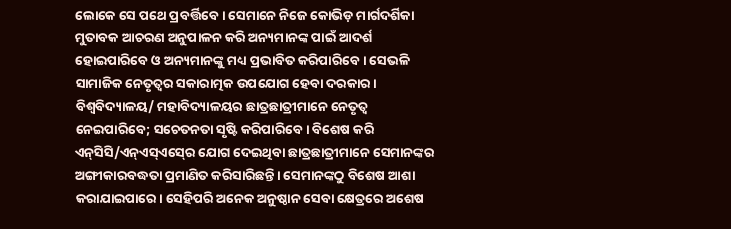ଲୋକେ ସେ ପଥେ ପ୍ରବର୍ତ୍ତିବେ। ସେମାନେ ନିଜେ କୋଭିଡ଼ ମାର୍ଗଦର୍ଶିକା ମୁତାବକ ଆଚରଣ ଅନୁପାଳନ କରି ଅନ୍ୟମାନଙ୍କ ପାଇଁ ଆଦର୍ଶ ହୋଇପାରିବେ ଓ ଅନ୍ୟମାନଙ୍କୁ ମଧ୍ୟ ପ୍ରଭାବିତ କରିପାରିବେ। ସେଭଳି ସାମାଜିକ ନେତୃତ୍ୱର ସକାରାତ୍ମକ ଉପଯୋଗ ହେବା ଦରକାର।
ବିଶ୍ୱବିଦ୍ୟାଳୟ/ ମହାବିଦ୍ୟାଳୟର ଛାତ୍ରଛାତ୍ରୀମାନେ ନେତୃତ୍ୱ ନେଇପାରିବେ; ସଚେତନତା ସୃଷ୍ଟି କରିପାରିବେ। ବିଶେଷ କରି ଏନ୍‍ସିସି/ଏନ୍‍ଏସ୍‍ଏସ୍‍ରେ ଯୋଗ ଦେଇଥିବା ଛାତ୍ରଛାତ୍ରୀମାନେ ସେମାନଙ୍କର ଅଙ୍ଗୀକାରବଦ୍ଧତା ପ୍ରମାଣିତ କରିସାରିଛନ୍ତି। ସେମାନଙ୍କଠୁ ବିଶେଷ ଆଶା କରାଯାଇପାରେ। ସେହିପରି ଅନେକ ଅନୁଷ୍ଠାନ ସେବା କ୍ଷେତ୍ରରେ ଅଶେଷ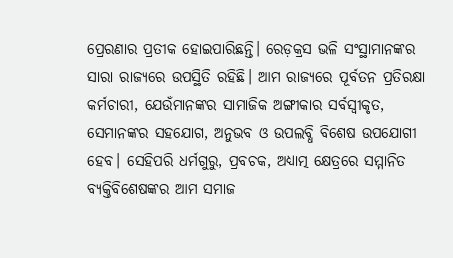ପ୍ରେରଣାର ପ୍ରତୀକ ହୋଇପାରିଛନ୍ତି। ରେଡ଼କ୍ରସ ଭଳି ସଂସ୍ଥାମାନଙ୍କର ସାରା ରାଜ୍ୟରେ ଉପସ୍ଥିତି ରହିଛି। ଆମ ରାଜ୍ୟରେ ପୂର୍ବତନ ପ୍ରତିରକ୍ଷା କର୍ମଚାରୀ, ଯେଉଁମାନଙ୍କର ସାମାଜିକ ଅଙ୍ଗୀକାର ସର୍ବସ୍ୱୀକୃତ, ସେମାନଙ୍କର ସହଯୋଗ, ଅନୁଭବ ଓ ଉପଲବ୍ଧି ବିଶେଷ ଉପଯୋଗୀ ହେବ। ସେହିପରି ଧର୍ମଗୁରୁ, ପ୍ରବଚକ, ଅଧ୍ୟାତ୍ମ କ୍ଷେତ୍ରରେ ସମ୍ମାନିତ ବ୍ୟକ୍ତିବିଶେଷଙ୍କର ଆମ ସମାଜ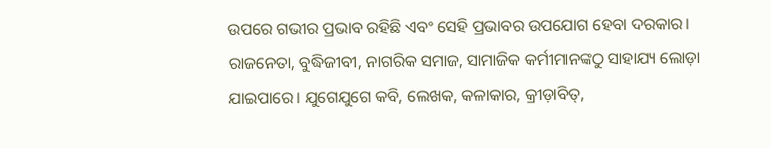ଉପରେ ଗଭୀର ପ୍ରଭାବ ରହିଛି ଏବଂ ସେହି ପ୍ରଭାବର ଉପଯୋଗ ହେବା ଦରକାର। ରାଜନେତା, ବୁଦ୍ଧିଜୀବୀ, ନାଗରିକ ସମାଜ, ସାମାଜିକ କର୍ମୀମାନଙ୍କଠୁ ସାହାଯ୍ୟ ଲୋଡ଼ା ଯାଇପାରେ। ଯୁଗେଯୁଗେ କବି, ଲେଖକ, କଳାକାର, କ୍ରୀଡ଼ାବିତ୍‍,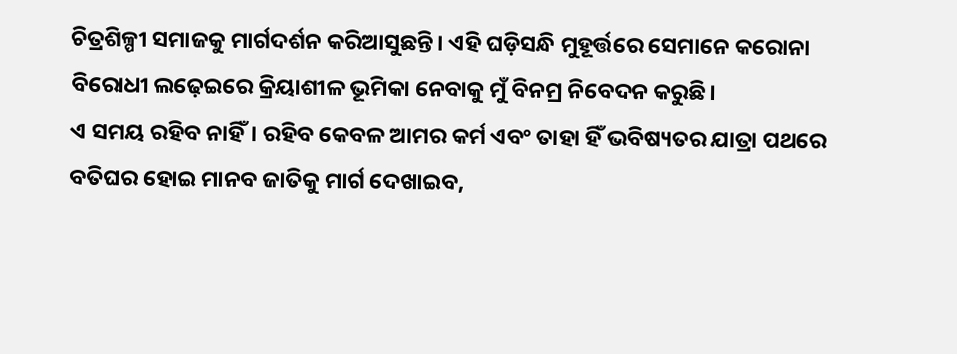ଚିତ୍ରଶିଳ୍ପୀ ସମାଜକୁ ମାର୍ଗଦର୍ଶନ କରିଆସୁଛନ୍ତି। ଏହି ଘଡ଼ିସନ୍ଧି ମୁହୂର୍ତ୍ତରେ ସେମାନେ କରୋନା ବିରୋଧୀ ଲଢ଼େଇରେ କ୍ରିୟାଶୀଳ ଭୂମିକା ନେବାକୁ ମୁଁ ବିନମ୍ର ନିବେଦନ କରୁଛି।
ଏ ସମୟ ରହିବ ନାହିଁ। ରହିବ କେବଳ ଆମର କର୍ମ ଏବଂ ତାହା ହିଁ ଭବିଷ୍ୟତର ଯାତ୍ରା ପଥରେ ବତିଘର ହୋଇ ମାନବ ଜାତିକୁ ମାର୍ଗ ଦେଖାଇବ,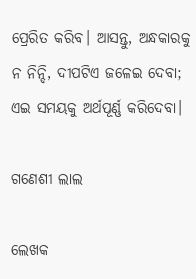ପ୍ରେରିତ କରିବ। ଆସନ୍ତୁ, ଅନ୍ଧକାରକୁ ନ ନିନ୍ଦି, ଦୀପଟିଏ ଜଳେଇ ଦେବା; ଏଇ ସମୟକୁ ଅର୍ଥପୂର୍ଣ୍ଣ କରିଦେବା।

ଗଣେଶୀ ଲାଲ

ଲେଖକ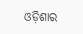ଓଡ଼ିଶାର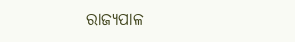ରାଜ୍ୟପାଳ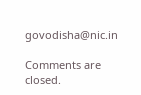govodisha@nic.in

Comments are closed.